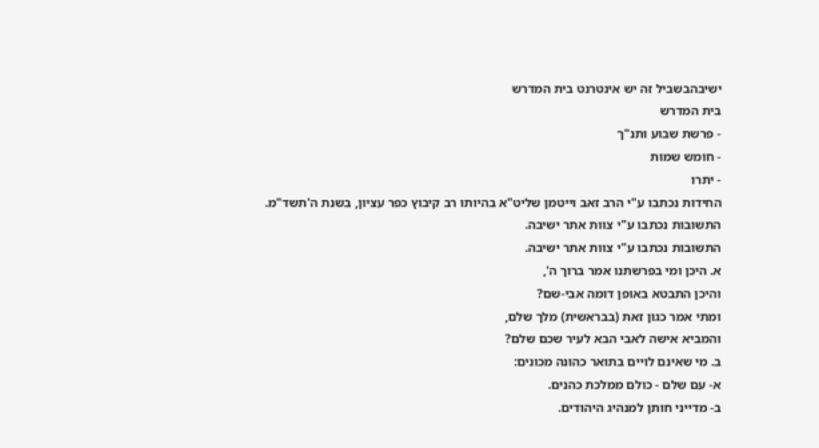ישיבהבשביל זה יש אינטרנט בית המדרש
בית המדרש
- פרשת שבוע ותנ"ך
- חומש שמות
- יתרו
החידות נכתבו ע"י הרב זאב וייטמן שליט"א בהיותו רב קיבוץ כפר עציון, בשנת ה'תשד"מ.
התשובות נכתבו ע"י צוות אתר ישיבה.
התשובות נכתבו ע"י צוות אתר ישיבה.
א. היכן ומי בפרשתנו אמר ברוך ה',
והיכן התבטא באופן דומה אבי-שם?
ומתי אמר כגון זאת (בבראשית) מלך שלם,
והמביא אישה לאבי הבא לעיר שכם שלם?
ב. מי שאינם לויים בתואר כהונה מכונים:
א- עם שלם - כולם ממלכת כהנים.
ב- מדייני חותן למנהיג היהודים.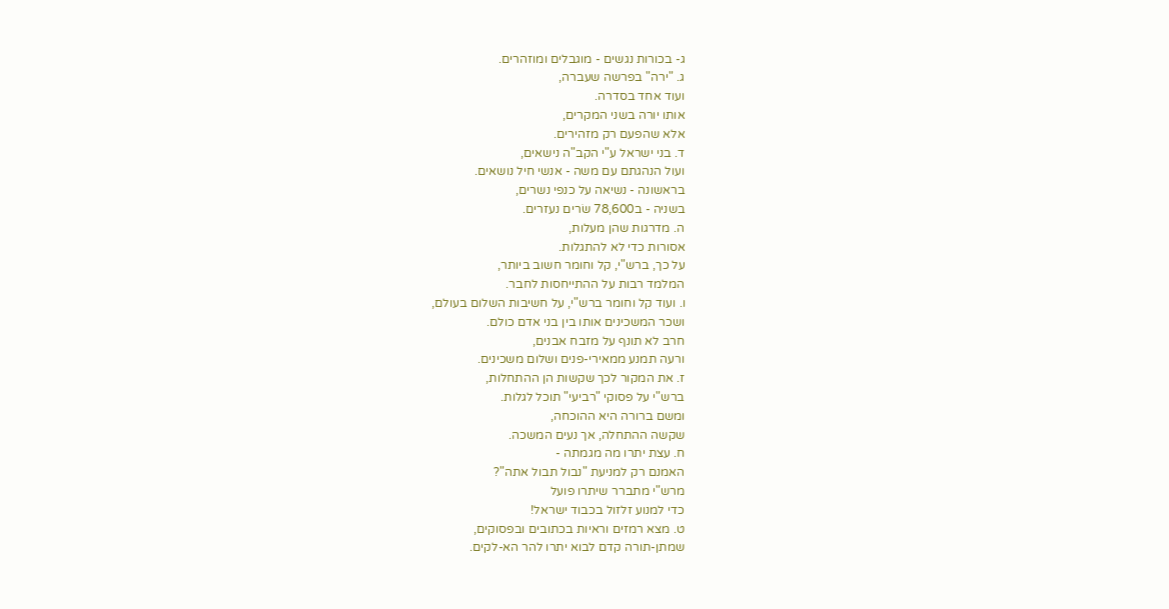ג- בכורות נגשים - מוגבלים ומוזהרים.
ג. "ירה" בפרשה שעברה,
ועוד אחד בסדרה.
אותו יורה בשני המקרים,
אלא שהפעם רק מזהירים.
ד. בני ישראל ע"י הקב"ה נישאים,
ועול הנהגתם עם משה - אנשי חיל נושאים.
בראשונה - נשיאה על כנפי נשרים,
בשניה - ב78,600 שׂרים נעזרים.
ה. מדרגות שהן מעלות,
אסורות כדי לא להתגלות.
על כך, ברש"י, קל וחומר חשוב ביותר,
המלמד רבות על ההתייחסות לחבר.
ו. ועוד קל וחומר ברש"י, על חשיבות השלום בעולם,
ושכר המשכינים אותו בין בני אדם כולם.
חרב לא תונף על מזבח אבנים,
ורעה תמנע ממאירי-פנים ושלום משכינים.
ז. את המקור לכך שקשות הן ההתחלות,
ברש"י על פסוקי "רביעי" תוכל לגלות.
ומשם ברורה היא ההוכחה,
שקשה ההתחלה, אך נעים המשכה.
ח. עצת יתרו מה מגמתה -
האמנם רק למניעת "נבול תבול אתה"?
מרש"י מתברר שיתרו פועל
כדי למנוע זלזול בכבוד ישראל!
ט. מצא רמזים וראיות בכתובים ובפסוקים,
שמתן-תורה קדם לבוא יתרו להר הא-לקים.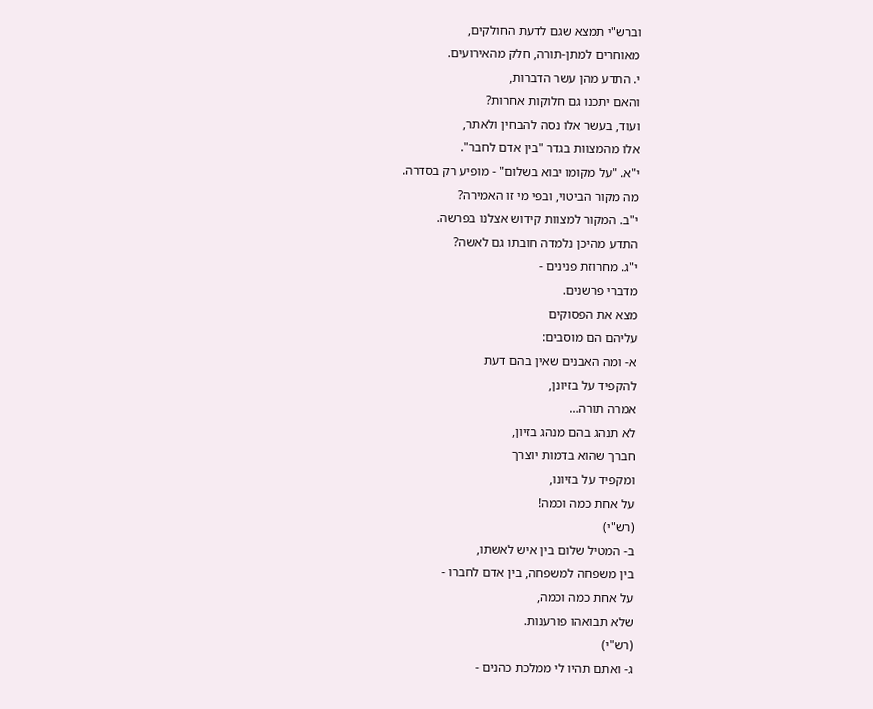וברש"י תמצא שגם לדעת החולקים,
מאוחרים למתן-תורה, חלק מהאירועים.
י. התדע מהן עשר הדברות,
והאם יתכנו גם חלוקות אחרות?
ועוד, בעשר אלו נסה להבחין ולאתר,
אלו מהמצוות בגדר "בין אדם לחבר".
י"א. "על מקומו יבוא בשלום" - מופיע רק בסדרה.
מה מקור הביטוי, ובפי מי זו האמירה?
י"ב. המקור למצוות קידוש אצלנו בפרשה.
התדע מהיכן נלמדה חובתו גם לאשה?
י"ג. מחרוזת פנינים -
מדברי פרשנים.
מצא את הפסוקים
עליהם הם מוסבים:
א- ומה האבנים שאין בהם דעת
להקפיד על בזיונן,
אמרה תורה…
לא תנהג בהם מנהג בזיון,
חברך שהוא בדמות יוצרך
ומקפיד על בזיונו,
על אחת כמה וכמה!
(רש"י)
ב- המטיל שלום בין איש לאשתו,
בין משפחה למשפחה, בין אדם לחברו -
על אחת כמה וכמה,
שלא תבואהו פורענות.
(רש"י)
ג- ואתם תהיו לי ממלכת כהנים -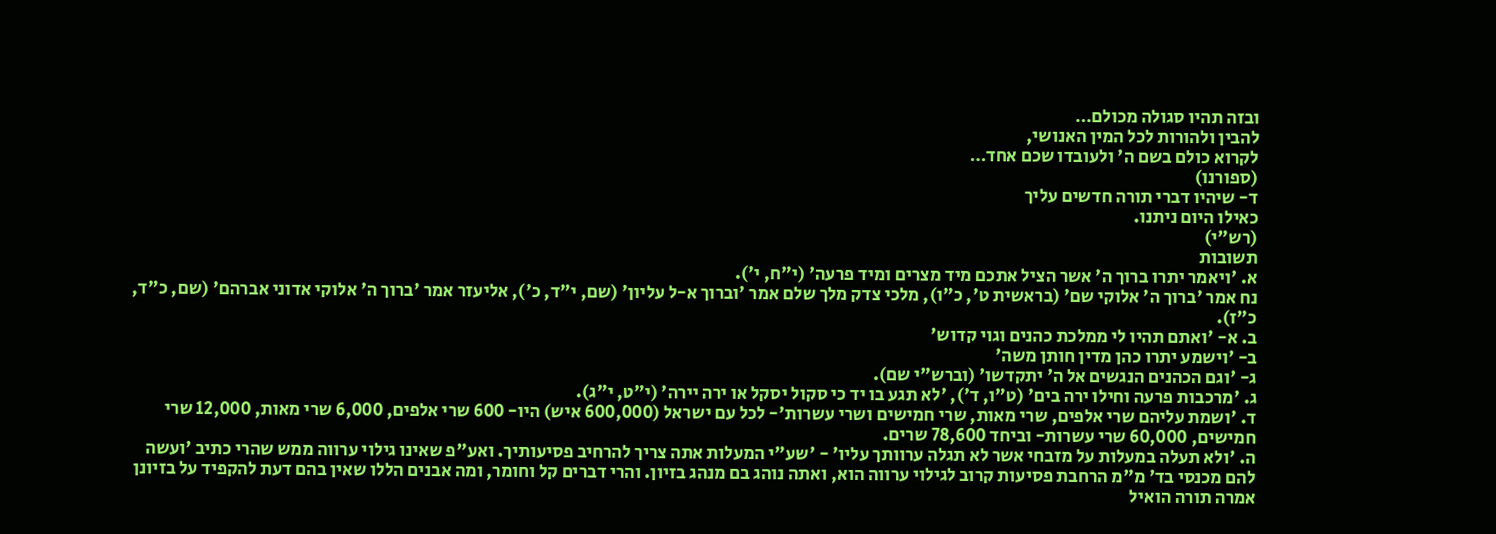ובזה תהיו סגולה מכולם…
להבין ולהורות לכל המין האנושי,
לקרוא כולם בשם ה' ולעובדו שכם אחד…
(ספורנו)
ד- שיהיו דברי תורה חדשים עליך
כאילו היום ניתנו.
(רש"י)
תשובות
א. 'ויאמר יתרו ברוך ה' אשר הציל אתכם מיד מצרים ומיד פרעה' (י"ח, י').
נח אמר 'ברוך ה' אלוקי שם' (בראשית ט', כ"ו), מלכי צדק מלך שלם אמר 'וברוך א-ל עליון' (שם, י"ד, כ'), אליעזר אמר 'ברוך ה' אלוקי אדוני אברהם' (שם, כ"ד, כ"ז).
ב. א- 'ואתם תהיו לי ממלכת כהנים וגוי קדוש'
ב- 'וישמע יתרו כהן מדין חותן משה'
ג- 'וגם הכהנים הנגשים אל ה' יתקדשו' (וברש"י שם).
ג. 'מרכבות פרעה וחילו ירה בים' (ט"ו, ד'), 'לא תגע בו יד כי סקול יסקל או ירה יירה' (י"ט, י"ג).
ד. 'ושמת עליהם שרי אלפים, שרי מאות, שרי חמישים ושרי עשרות'- לכל עם ישראל (600,000 איש) היו- 600 שרי אלפים, 6,000 שרי מאות, 12,000 שרי חמישים, 60,000 שרי עשרות- וביחד 78,600 שרים.
ה. 'ולא תעלה במעלות על מזבחי אשר לא תגלה ערוותך עליו' - 'שע"י המעלות אתה צריך להרחיב פסיעותיך. ואע"פ שאינו גילוי ערווה ממש שהרי כתיב 'ועשה להם מכנסי בד' מ"מ הרחבת פסיעות קרוב לגילוי ערווה הוא, ואתה נוהג בם מנהג בזיון. והרי דברים קל וחומר, ומה אבנים הללו שאין בהם דעת להקפיד על בזיונן אמרה תורה הואיל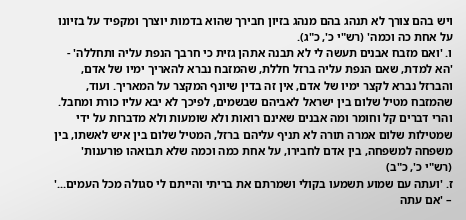ויש בהם צורך לא תנהג בהם מנהג בזיון חבירך שהוא בדמות יוצרך ומקפיד על בזיונו על אחת כה וכמה' (רש"י כ', כ"ג).
ו. 'ואם מזבח אבנים תעשה לי לא תבנה אתהן גזית כי חרבך הנפת עליה ותחללה' - 'הא למדת, שאם הנפת עליה ברזל חללת, שהמזבח נברא להאריך ימיו של אדם, והברזל נברא לקצר ימיו של אדם, אין זה בדין שיונף המקצר על המאריך. ועוד, שהמזבח מטיל שלום בין ישראל לאביהם שבשמים, לפיכך לא יבא עליו כורת ומחבל. והרי דברים קל וחומר ומה אבנים שאינם רואות ולא שומעות ולא מדברות על ידי שמטילות שלום אמרה תורה לא תניף עליהם ברזל, המטיל שלום בין איש לאשתו, בין משפחה למשפחה, בין אדם לחבירו, על אחת כמה וכמה שלא תבואהו פורענות' (רש"י כ', כ"ב)
ז. 'ועתה עם שמוע תשמעו בקולי ושמרתם את בריתי והייתם לי סגולה מכל העמים...' – 'אם עתה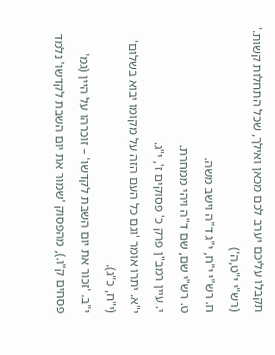תקבלו עליכם יערב לכם מכאן ואילך, שכל התחלות קשות.' (רש"י י"ט,ה')
ח. רש"י י"ח, י"ג ד"ה וישב משה.
ט. רש"י שם, שם ד"ה ויהי ממחרת.
י. עיין רמב"ן פרק כ' פסוקים ז', י"ג.
י"א. יתרו אומר 'וגם כל העם הזה על מקומו יבוא בשלום' (י"ח, כ"ג).
י"ב. 'זכור את יום השבת לקדשו' – זוכרהו על היין (גמ' פסחים ק"ו.), מהפסוק 'שמור את יום השבת לקדשו' נלמד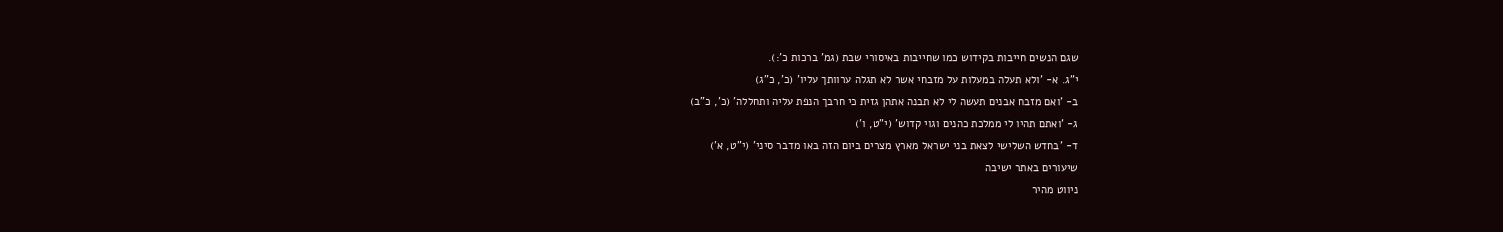שגם הנשים חייבות בקידוש כמו שחייבות באיסורי שבת (גמ' ברכות כ':).
י"ג. א- 'ולא תעלה במעלות על מזבחי אשר לא תגלה ערוותך עליו' (כ', כ"ג)
ב- 'ואם מזבח אבנים תעשה לי לא תבנה אתהן גזית כי חרבך הנפת עליה ותחללה' (כ', כ"ב)
ג- 'ואתם תהיו לי ממלכת כהנים וגוי קדוש' (י"ט, ו')
ד- 'בחדש השלישי לצאת בני ישראל מארץ מצרים ביום הזה באו מדבר סיני' (י"ט, א')
שיעורים באתר ישיבה
ניווט מהיר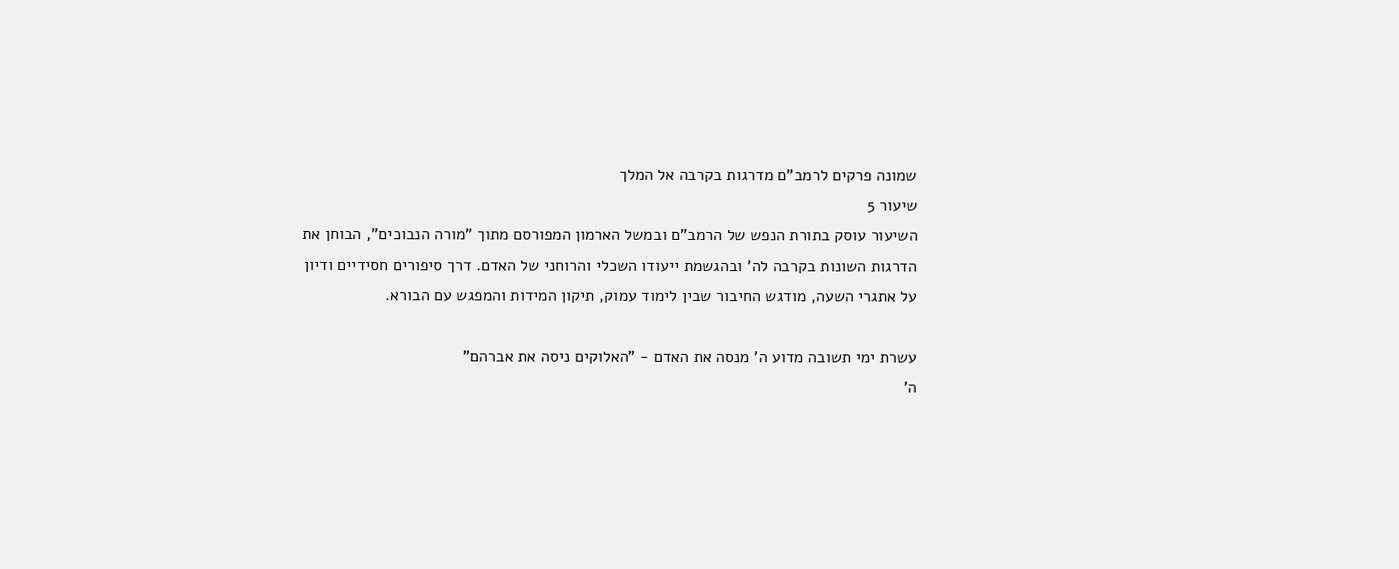שמונה פרקים לרמב"ם מדרגות בקרבה אל המלך
שיעור 5
השיעור עוסק בתורת הנפש של הרמב"ם ובמשל הארמון המפורסם מתוך "מורה הנבוכים", הבוחן את הדרגות השונות בקרבה לה' ובהגשמת ייעודו השכלי והרוחני של האדם. דרך סיפורים חסידיים ודיון על אתגרי השעה, מודגש החיבור שבין לימוד עמוק, תיקון המידות והמפגש עם הבורא.

עשרת ימי תשובה מדוע ה' מנסה את האדם - "האלוקים ניסה את אברהם"
ה'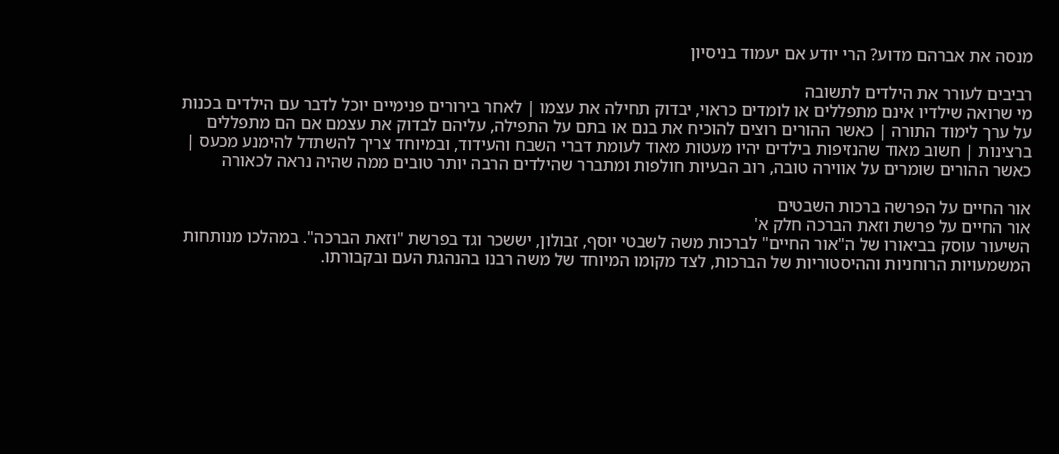מנסה את אברהם מדוע? הרי יודע אם יעמוד בניסיון

רביבים לעורר את הילדים לתשובה
מי שרואה שילדיו אינם מתפללים או לומדים כראוי, יבדוק תחילה את עצמו | לאחר בירורים פנימיים יוכל לדבר עם הילדים בכנות על ערך לימוד התורה | כאשר ההורים רוצים להוכיח את בנם או בתם על התפילה, עליהם לבדוק את עצמם אם הם מתפללים ברצינות | חשוב מאוד שהנזיפות בילדים יהיו מעטות מאוד לעומת דברי השבח והעידוד, ובמיוחד צריך להשתדל להימנע מכעס | כאשר ההורים שומרים על אווירה טובה, רוב הבעיות חולפות ומתברר שהילדים הרבה יותר טובים ממה שהיה נראה לכאורה

אור החיים על הפרשה ברכות השבטים
אור החיים על פרשת וזאת הברכה חלק א'
השיעור עוסק בביאורו של ה"אור החיים" לברכות משה לשבטי יוסף, זבולון, יששכר וגד בפרשת "וזאת הברכה". במהלכו מנותחות המשמעויות הרוחניות וההיסטוריות של הברכות, לצד מקומו המיוחד של משה רבנו בהנהגת העם ובקבורתו.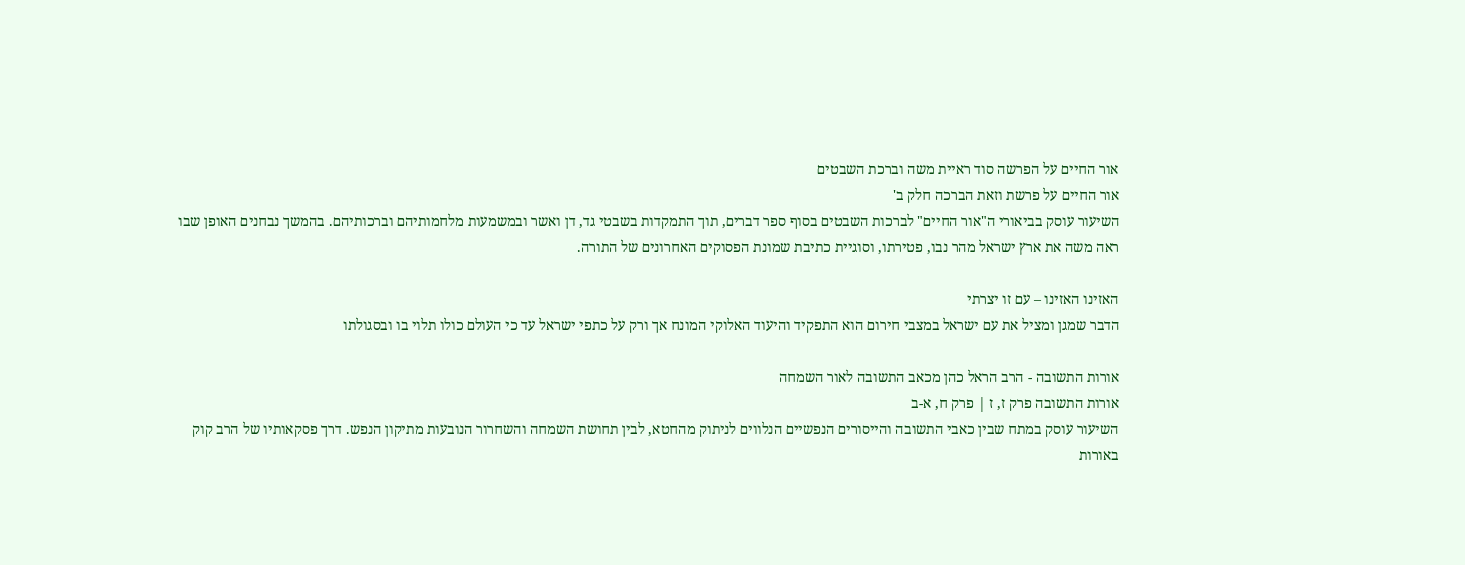אור החיים על הפרשה סוד ראיית משה וברכת השבטים
אור החיים על פרשת וזאת הברכה חלק ב'
השיעור עוסק בביאורי ה"אור החיים" לברכות השבטים בסוף ספר דברים, תוך התמקדות בשבטי גד, דן ואשר ובמשמעות מלחמותיהם וברכותיהם. בהמשך נבחנים האופן שבו ראה משה את ארץ ישראל מהר נבו, פטירתו, וסוגיית כתיבת שמונת הפסוקים האחרונים של התורה.

האזינו האזינו – עם זו יצרתי
הדבר שמגן ומציל את עם ישראל במצבי חירום הוא התפקיד והיעוד האלוקי המונח אך ורק על כתפי ישראל עד כי העולם כולו תלוי בו ובסגולתו

אורות התשובה - הרב הראל כהן מכאב התשובה לאור השמחה
אורות התשובה פרק ז, ז | פרק ח, א-ב
השיעור עוסק במתח שבין כאבי התשובה והייסורים הנפשיים הנלווים לניתוק מהחטא, לבין תחושת השמחה והשחרור הנובעות מתיקון הנפש. דרך פסקאותיו של הרב קוק באורות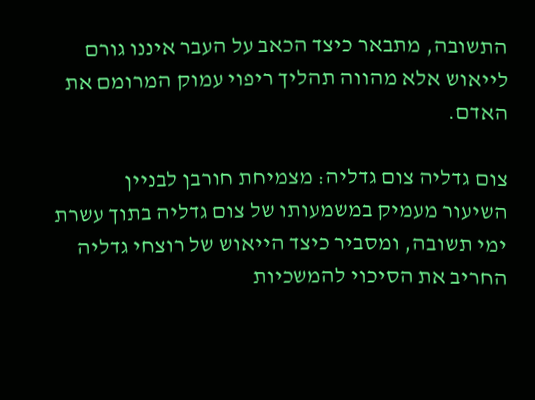התשובה, מתבאר כיצד הכאב על העבר איננו גורם לייאוש אלא מהווה תהליך ריפוי עמוק המרומם את האדם.

צום גדליה צום גדליה: מצמיחת חורבן לבניין
השיעור מעמיק במשמעותו של צום גדליה בתוך עשרת ימי תשובה, ומסביר כיצד הייאוש של רוצחי גדליה החריב את הסיכוי להמשכיות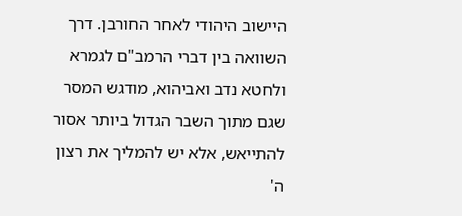היישוב היהודי לאחר החורבן. דרך השוואה בין דברי הרמב"ם לגמרא ולחטא נדב ואביהוא, מודגש המסר שגם מתוך השבר הגדול ביותר אסור להתייאש, אלא יש להמליך את רצון ה'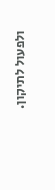ולפעול לתיקון.